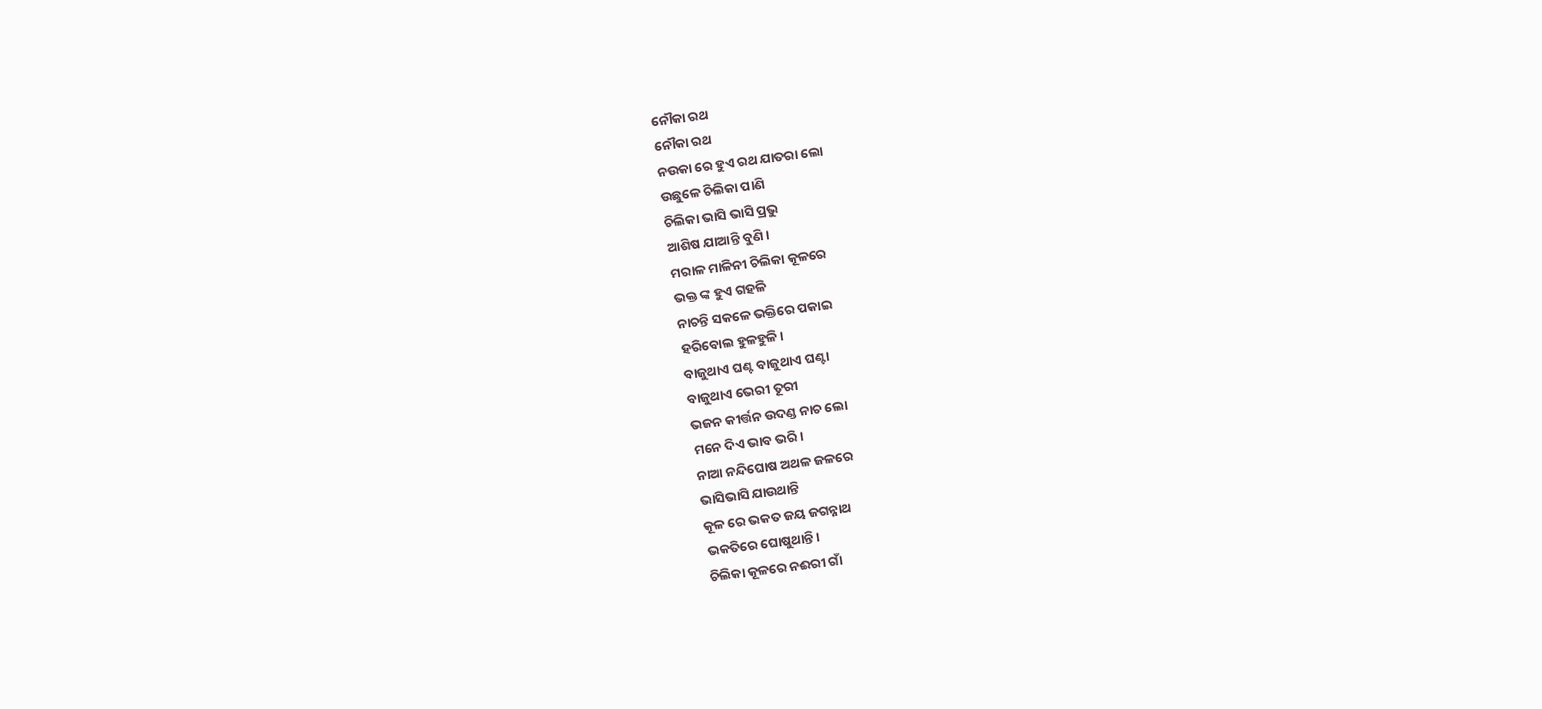ନୌକା ରଥ
ନୌକା ରଥ
ନଉକା ରେ ହୁଏ ରଥ ଯାତରା ଲୋ
ଉଛୁଳେ ଚିଲିକା ପାଣି
ଚିଲିକା ଭାସି ଭାସି ପ୍ରଭୁ
ଆଶିଷ ଯାଆନ୍ତି ବୁଣି ।
ମରାଳ ମାଳିନୀ ଚିଲିକା କୂଳରେ
ଭକ୍ତ ଙ୍କ ହୁଏ ଗହଳି
ନାଚନ୍ତି ସକଳେ ଭକ୍ତିରେ ପକାଇ
ହରିବୋଲ ହୁଳହୁଳି।
ବାଜୁଥାଏ ଘଣ୍ଟ ବାଜୁଥାଏ ଘଣ୍ଟା
ବାଜୁଥାଏ ଭେରୀ ତୂରୀ
ଭଜନ କୀର୍ତ୍ତନ ଉଦଣ୍ଡ ନାଚ ଲୋ
ମନେ ଦିଏ ଭାବ ଭରି।
ନାଆ ନନ୍ଦିଘୋଷ ଅଥଳ ଜଳରେ
ଭାସିଭାସି ଯାଉଥାନ୍ତି
କୂଳ ରେ ଭକତ ଜୟ ଜଗନ୍ନାଥ
ଭକତିରେ ଘୋଷୁଥାନ୍ତି।
ଚିଲିକା କୂଳରେ ନଈରୀ ଗାଁ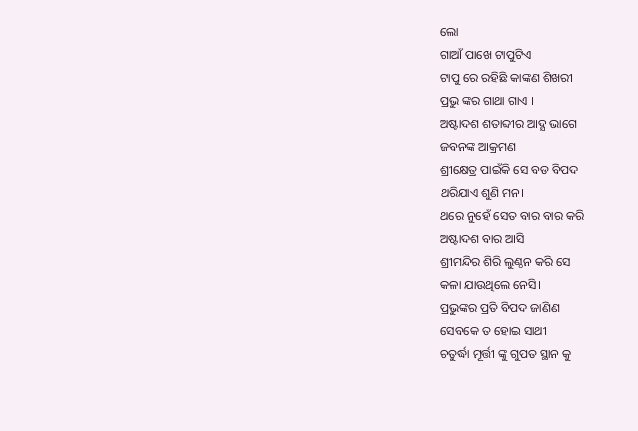ଲୋ
ଗାଆଁ ପାଖେ ଟାପୁଟିଏ
ଟାପୁ ରେ ରହିଛି କାଙ୍କଣ ଶିଖରୀ
ପ୍ରଭୁ ଙ୍କର ଗାଥା ଗାଏ ।
ଅଷ୍ଟାଦଶ ଶତାବ୍ଦୀର ଆଦ୍ଯ ଭାଗେ
ଜବନଙ୍କ ଆକ୍ରମଣ
ଶ୍ରୀକ୍ଷେତ୍ର ପାଇଁକି ସେ ବଡ ବିପଦ
ଥରିଯାଏ ଶୁଣି ମନ।
ଥରେ ନୁହେଁ ସେତ ବାର ବାର କରି
ଅଷ୍ଟାଦଶ ବାର ଆସି
ଶ୍ରୀମନ୍ଦିର ଶିରି ଲୁଣ୍ଠନ କରି ସେ
କଳା ଯାଉଥିଲେ ନେସି।
ପ୍ରଭୁଙ୍କର ପ୍ରତି ବିପଦ ଜାଣିଣ
ସେବକେ ତ ହୋଇ ସାଥୀ
ଚତୁର୍ଦ୍ଧା ମୂର୍ତ୍ତୀ ଙ୍କୁ ଗୁପତ ସ୍ଥାନ କୁ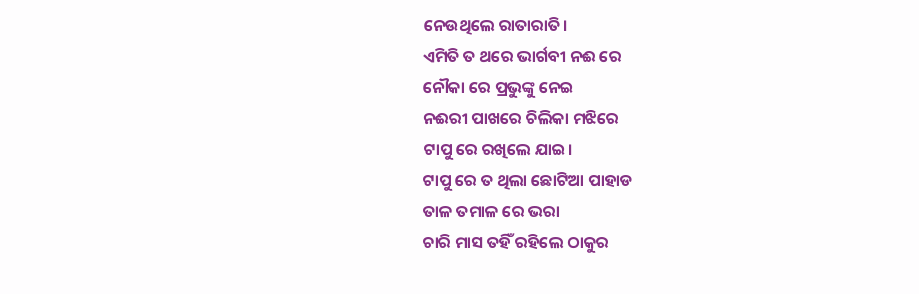ନେଉଥିଲେ ରାତାରାତି।
ଏମିତି ତ ଥରେ ଭାର୍ଗବୀ ନଈ ରେ
ନୌକା ରେ ପ୍ରଭୁଙ୍କୁ ନେଇ
ନଈରୀ ପାଖରେ ଚିଲିକା ମଝିରେ
ଟାପୁ ରେ ରଖିଲେ ଯାଇ।
ଟାପୁ ରେ ତ ଥିଲା ଛୋଟିଆ ପାହାଡ
ତାଳ ତମାଳ ରେ ଭରା
ଚାରି ମାସ ତହିଁ ରହିଲେ ଠାକୁର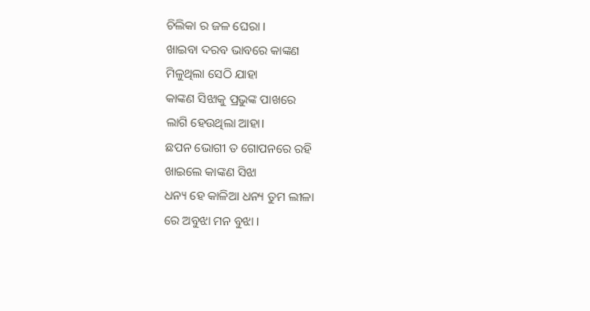ଚିଲିକା ର ଜଳ ଘେରା ।
ଖାଇବା ଦରବ ଭାବରେ କାଙ୍କଣ
ମିଳୁଥିଲା ସେଠି ଯାହା
କାଙ୍କଣ ସିଝାକୁ ପ୍ରଭୁଙ୍କ ପାଖରେ
ଲାଗି ହେଉଥିଲା ଆହା।
ଛପନ ଭୋଗୀ ତ ଗୋପନରେ ରହି
ଖାଇଲେ କାଙ୍କଣ ସିଝା
ଧନ୍ୟ ହେ କାଳିଆ ଧନ୍ୟ ତୁମ ଲୀଳା
ରେ ଅବୁଝା ମନ ବୁଝା ।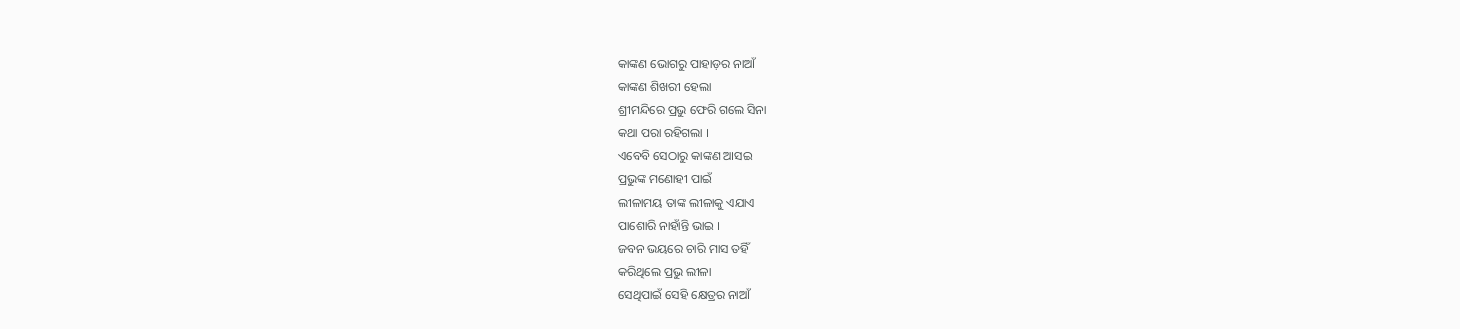କାଙ୍କଣ ଭୋଗରୁ ପାହାଡ଼ର ନାଆଁ
କାଙ୍କଣ ଶିଖରୀ ହେଲା
ଶ୍ରୀମନ୍ଦିରେ ପ୍ରଭୁ ଫେରି ଗଲେ ସିନା
କଥା ପରା ରହିଗଲା ।
ଏବେବି ସେଠାରୁ କାଙ୍କଣ ଆସଇ
ପ୍ରଭୁଙ୍କ ମଣୋହୀ ପାଇଁ
ଲୀଳାମୟ ତାଙ୍କ ଲୀଳାକୁ ଏଯାଏ
ପାଶୋରି ନାହାଁନ୍ତି ଭାଇ ।
ଜବନ ଭୟରେ ଚାରି ମାସ ତହିଁ
କରିଥିଲେ ପ୍ରଭୁ ଲୀଳା
ସେଥିପାଇଁ ସେହି କ୍ଷେତ୍ରର ନାଆଁ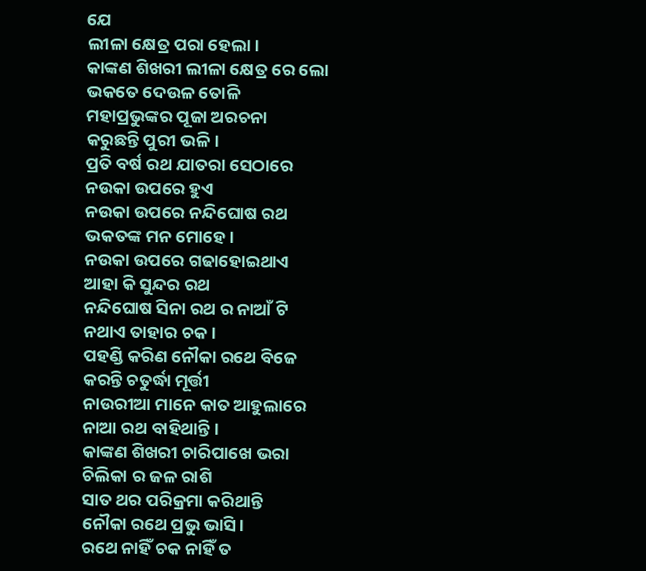ଯେ
ଲୀଳା କ୍ଷେତ୍ର ପରା ହେଲା।
କାଙ୍କଣ ଶିଖରୀ ଲୀଳା କ୍ଷେତ୍ର ରେ ଲୋ
ଭକତେ ଦେଉଳ ତୋଳି
ମହାପ୍ରଭୁଙ୍କର ପୂଜା ଅରଚନା
କରୁଛନ୍ତି ପୁରୀ ଭଳି।
ପ୍ରତି ବର୍ଷ ରଥ ଯାତରା ସେଠାରେ
ନଉକା ଉପରେ ହୁଏ
ନଉକା ଉପରେ ନନ୍ଦିଘୋଷ ରଥ
ଭକତଙ୍କ ମନ ମୋହେ।
ନଉକା ଉପରେ ଗଢାହୋଇଥାଏ
ଆହା କି ସୁନ୍ଦର ରଥ
ନନ୍ଦିଘୋଷ ସିନା ରଥ ର ନାଆଁ ଟି
ନଥାଏ ତାହାର ଚକ।
ପହଣ୍ଡି କରିଣ ନୌକା ରଥେ ବିଜେ
କରନ୍ତି ଚତୁର୍ଦ୍ଧା ମୂର୍ତ୍ତୀ
ନାଉରୀଆ ମାନେ କାତ ଆହୁଲାରେ
ନାଆ ରଥ ବାହିଥାନ୍ତି।
କାଙ୍କଣ ଶିଖରୀ ଚାରିପାଖେ ଭରା
ଚିଲିକା ର ଜଳ ରାଶି
ସାତ ଥର ପରିକ୍ରମା କରିଥାନ୍ତି
ନୌକା ରଥେ ପ୍ରଭୁ ଭାସି।
ରଥେ ନାହିଁ ଚକ ନାହିଁ ତ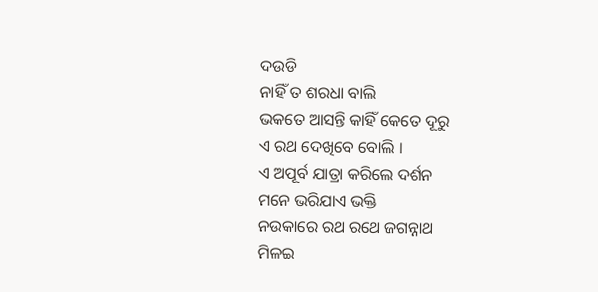ଦଉଡି
ନାହିଁ ତ ଶରଧା ବାଲି
ଭକତେ ଆସନ୍ତି କାହିଁ କେତେ ଦୂରୁ
ଏ ରଥ ଦେଖିବେ ବୋଲି ।
ଏ ଅପୂର୍ବ ଯାତ୍ରା କରିଲେ ଦର୍ଶନ
ମନେ ଭରିଯାଏ ଭକ୍ତି
ନଉକାରେ ରଥ ରଥେ ଜଗନ୍ନାଥ
ମିଳଇ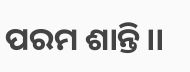ପରମ ଶାନ୍ତି।।